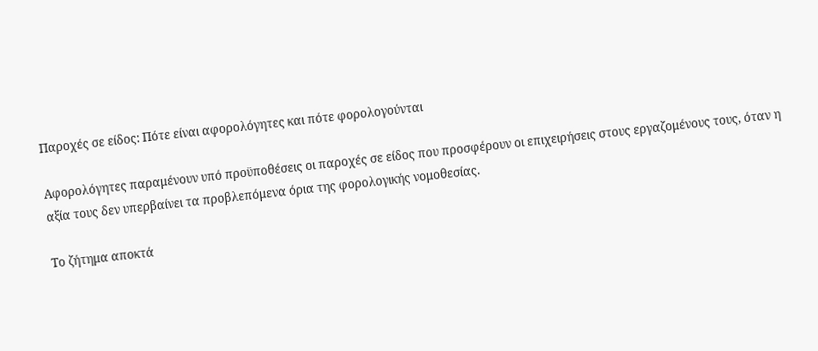Παροχές σε είδος: Πότε είναι αφορολόγητες και πότε φορολογούνται

Αφορολόγητες παραμένουν υπό προϋποθέσεις οι παροχές σε είδος που προσφέρουν οι επιχειρήσεις στους εργαζομένους τους, όταν η αξία τους δεν υπερβαίνει τα προβλεπόμενα όρια της φορολογικής νομοθεσίας.

Το ζήτημα αποκτά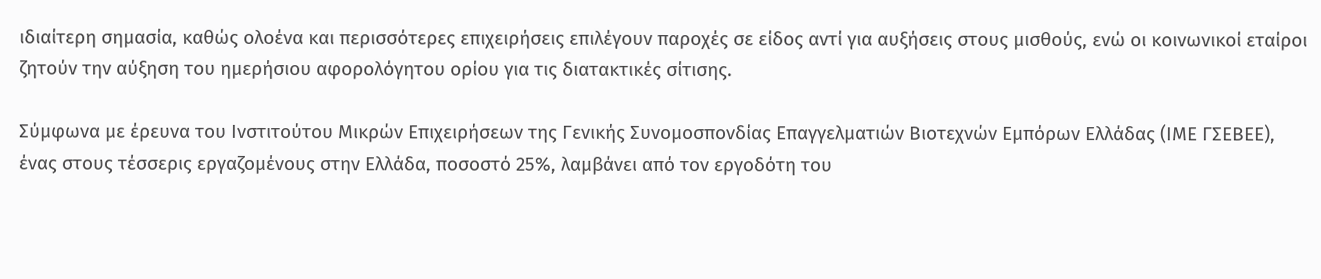ιδιαίτερη σημασία, καθώς ολοένα και περισσότερες επιχειρήσεις επιλέγουν παροχές σε είδος αντί για αυξήσεις στους μισθούς, ενώ οι κοινωνικοί εταίροι ζητούν την αύξηση του ημερήσιου αφορολόγητου ορίου για τις διατακτικές σίτισης.

Σύμφωνα με έρευνα του Ινστιτούτου Μικρών Επιχειρήσεων της Γενικής Συνομοσπονδίας Επαγγελματιών Βιοτεχνών Εμπόρων Ελλάδας (ΙΜΕ ΓΣΕΒΕΕ), ένας στους τέσσερις εργαζομένους στην Ελλάδα, ποσοστό 25%, λαμβάνει από τον εργοδότη του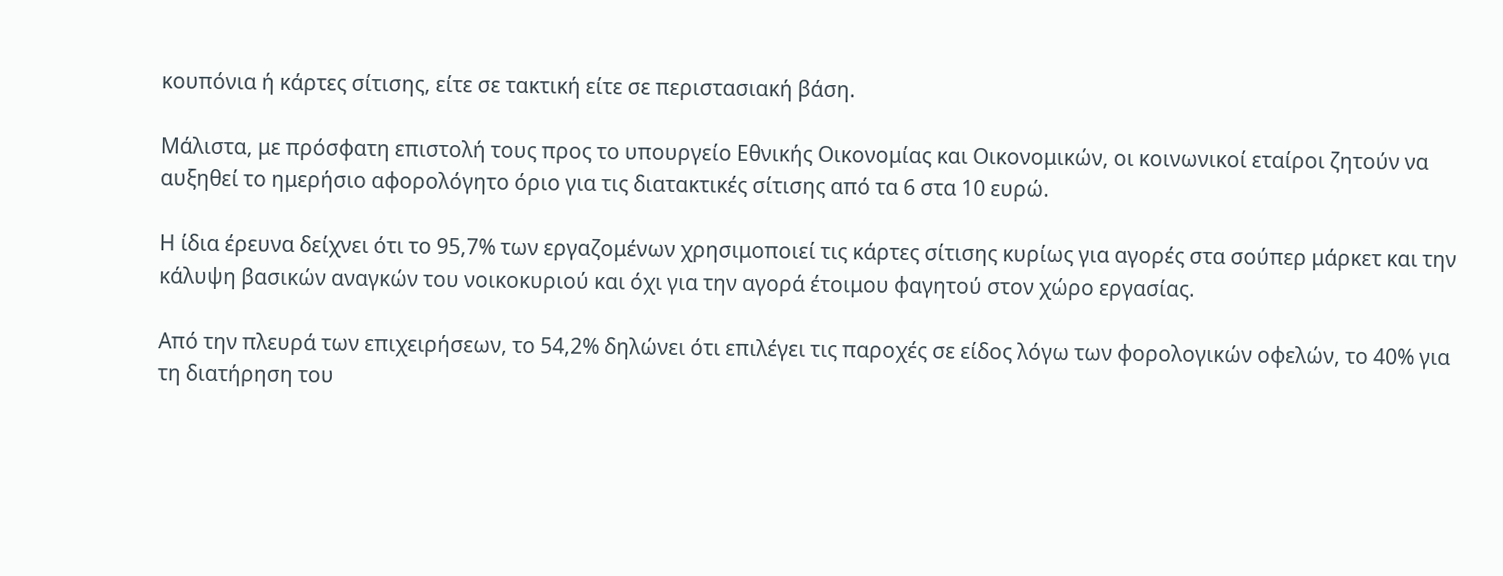κουπόνια ή κάρτες σίτισης, είτε σε τακτική είτε σε περιστασιακή βάση.

Μάλιστα, με πρόσφατη επιστολή τους προς το υπουργείο Εθνικής Οικονομίας και Οικονομικών, οι κοινωνικοί εταίροι ζητούν να αυξηθεί το ημερήσιο αφορολόγητο όριο για τις διατακτικές σίτισης από τα 6 στα 10 ευρώ.

Η ίδια έρευνα δείχνει ότι το 95,7% των εργαζομένων χρησιμοποιεί τις κάρτες σίτισης κυρίως για αγορές στα σούπερ μάρκετ και την κάλυψη βασικών αναγκών του νοικοκυριού και όχι για την αγορά έτοιμου φαγητού στον χώρο εργασίας.

Από την πλευρά των επιχειρήσεων, το 54,2% δηλώνει ότι επιλέγει τις παροχές σε είδος λόγω των φορολογικών οφελών, το 40% για τη διατήρηση του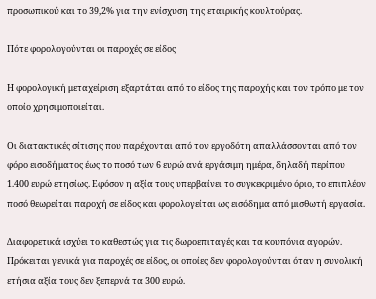προσωπικού και το 39,2% για την ενίσχυση της εταιρικής κουλτούρας.

Πότε φορολογούνται οι παροχές σε είδος

Η φορολογική μεταχείριση εξαρτάται από το είδος της παροχής και τον τρόπο με τον οποίο χρησιμοποιείται.

Οι διατακτικές σίτισης που παρέχονται από τον εργοδότη απαλλάσσονται από τον φόρο εισοδήματος έως το ποσό των 6 ευρώ ανά εργάσιμη ημέρα, δηλαδή περίπου 1.400 ευρώ ετησίως. Εφόσον η αξία τους υπερβαίνει το συγκεκριμένο όριο, το επιπλέον ποσό θεωρείται παροχή σε είδος και φορολογείται ως εισόδημα από μισθωτή εργασία.

Διαφορετικά ισχύει το καθεστώς για τις δωροεπιταγές και τα κουπόνια αγορών. Πρόκειται γενικά για παροχές σε είδος, οι οποίες δεν φορολογούνται όταν η συνολική ετήσια αξία τους δεν ξεπερνά τα 300 ευρώ.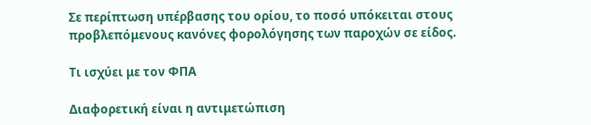Σε περίπτωση υπέρβασης του ορίου, το ποσό υπόκειται στους προβλεπόμενους κανόνες φορολόγησης των παροχών σε είδος.

Τι ισχύει με τον ΦΠΑ

Διαφορετική είναι η αντιμετώπιση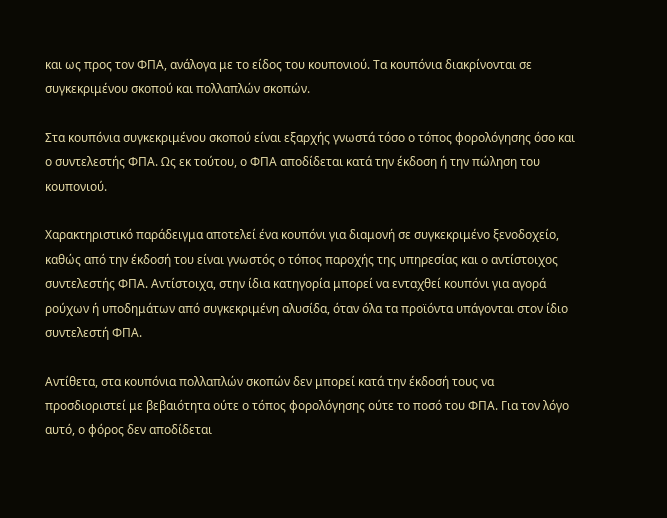και ως προς τον ΦΠΑ, ανάλογα με το είδος του κουπονιού. Τα κουπόνια διακρίνονται σε συγκεκριμένου σκοπού και πολλαπλών σκοπών.

Στα κουπόνια συγκεκριμένου σκοπού είναι εξαρχής γνωστά τόσο ο τόπος φορολόγησης όσο και ο συντελεστής ΦΠΑ. Ως εκ τούτου, ο ΦΠΑ αποδίδεται κατά την έκδοση ή την πώληση του κουπονιού.

Χαρακτηριστικό παράδειγμα αποτελεί ένα κουπόνι για διαμονή σε συγκεκριμένο ξενοδοχείο, καθώς από την έκδοσή του είναι γνωστός ο τόπος παροχής της υπηρεσίας και ο αντίστοιχος συντελεστής ΦΠΑ. Αντίστοιχα, στην ίδια κατηγορία μπορεί να ενταχθεί κουπόνι για αγορά ρούχων ή υποδημάτων από συγκεκριμένη αλυσίδα, όταν όλα τα προϊόντα υπάγονται στον ίδιο συντελεστή ΦΠΑ.

Αντίθετα, στα κουπόνια πολλαπλών σκοπών δεν μπορεί κατά την έκδοσή τους να προσδιοριστεί με βεβαιότητα ούτε ο τόπος φορολόγησης ούτε το ποσό του ΦΠΑ. Για τον λόγο αυτό, ο φόρος δεν αποδίδεται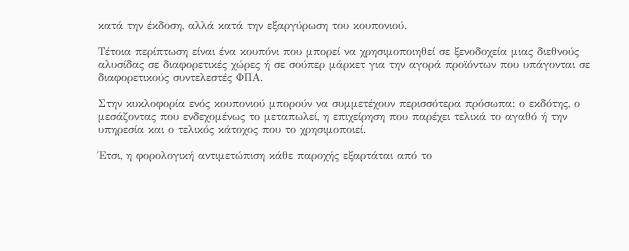κατά την έκδοση, αλλά κατά την εξαργύρωση του κουπονιού.

Τέτοια περίπτωση είναι ένα κουπόνι που μπορεί να χρησιμοποιηθεί σε ξενοδοχεία μιας διεθνούς αλυσίδας σε διαφορετικές χώρες ή σε σούπερ μάρκετ για την αγορά προϊόντων που υπάγονται σε διαφορετικούς συντελεστές ΦΠΑ.

Στην κυκλοφορία ενός κουπονιού μπορούν να συμμετέχουν περισσότερα πρόσωπα: ο εκδότης, ο μεσάζοντας που ενδεχομένως το μεταπωλεί, η επιχείρηση που παρέχει τελικά το αγαθό ή την υπηρεσία και ο τελικός κάτοχος που το χρησιμοποιεί.

Έτσι, η φορολογική αντιμετώπιση κάθε παροχής εξαρτάται από το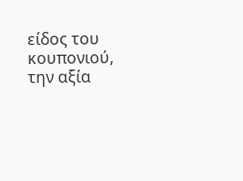είδος του κουπονιού, την αξία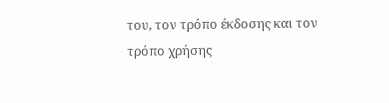του, τον τρόπο έκδοσης και τον τρόπο χρήσης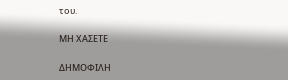του.

ΜΗ ΧΑΣΕΤΕ

ΔΗΜΟΦΙΛΗ